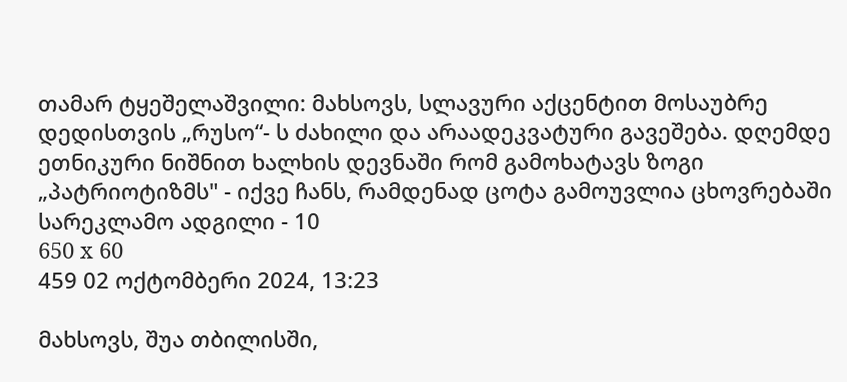თამარ ტყეშელაშვილი: მახსოვს, სლავური აქცენტით მოსაუბრე დედისთვის „რუსო“- ს ძახილი და არაადეკვატური გავეშება. დღემდე ეთნიკური ნიშნით ხალხის დევნაში რომ გამოხატავს ზოგი „პატრიოტიზმს" - იქვე ჩანს, რამდენად ცოტა გამოუვლია ცხოვრებაში
სარეკლამო ადგილი - 10
650 x 60
459 02 ოქტომბერი 2024, 13:23

მახსოვს, შუა თბილისში,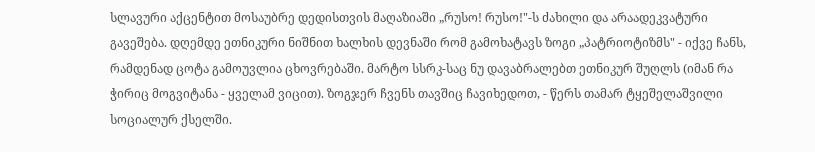სლავური აქცენტით მოსაუბრე დედისთვის მაღაზიაში „რუსო! რუსო!"-ს ძახილი და არაადეკვატური გავეშება. დღემდე ეთნიკური ნიშნით ხალხის დევნაში რომ გამოხატავს ზოგი „პატრიოტიზმს" - იქვე ჩანს, რამდენად ცოტა გამოუვლია ცხოვრებაში. მარტო სსრკ-საც ნუ დავაბრალებთ ეთნიკურ შუღლს (იმან რა ჭირიც მოგვიტანა - ყველამ ვიცით). ზოგჯერ ჩვენს თავშიც ჩავიხედოთ, - წერს თამარ ტყეშელაშვილი სოციალურ ქსელში.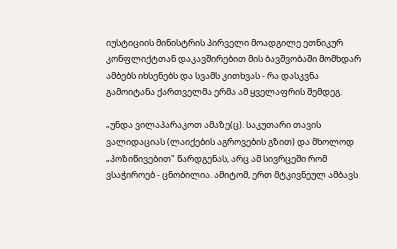იუსტიციის მინისტრის პირველი მოადგილე ეთნიკურ კონფლიქტთან დაკავშირებით მის ბავშვობაში მომხდარ ამბებს იხსენებს და სვამს კითხვას - რა დასკვნა გამოიტანა ქართველმა ერმა ამ ყველაფრის შემდეგ.

„უნდა ვილაპარაკოთ ამაზე(ც). საკუთარი თავის ვალიდაციას (ლაიქების აგროვების გზით) და მხოლოდ „პოზიწივებით" წარდგენას, არც ამ სივრცეში რომ ვსაჭიროებ - ცნობილია. ამიტომ, ერთ მტკივნეულ ამბავს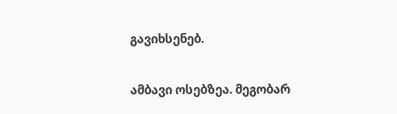გავიხსენებ.

ამბავი ოსებზეა. მეგობარ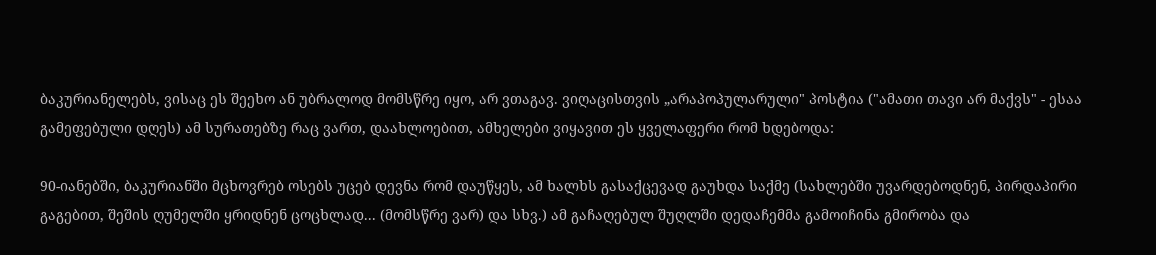ბაკურიანელებს, ვისაც ეს შეეხო ან უბრალოდ მომსწრე იყო, არ ვთაგავ. ვიღაცისთვის „არაპოპულარული" პოსტია ("ამათი თავი არ მაქვს" - ესაა გამეფებული დღეს) ამ სურათებზე რაც ვართ, დაახლოებით, ამხელები ვიყავით ეს ყველაფერი რომ ხდებოდა:

90-იანებში, ბაკურიანში მცხოვრებ ოსებს უცებ დევნა რომ დაუწყეს, ამ ხალხს გასაქცევად გაუხდა საქმე (სახლებში უვარდებოდნენ, პირდაპირი გაგებით, შეშის ღუმელში ყრიდნენ ცოცხლად... (მომსწრე ვარ) და სხვ.) ამ გაჩაღებულ შუღლში დედაჩემმა გამოიჩინა გმირობა და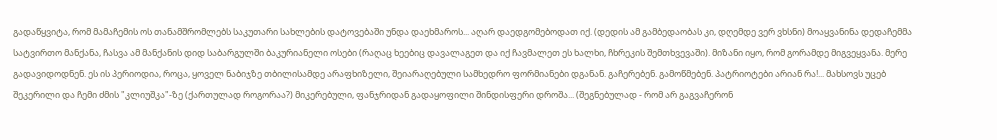გადაწყვიტა, რომ მამაჩემის ოს თანამშრომლებს საკუთარი სახლების დატოვებაში უნდა დაეხმაროს... აღარ დაედგომებოდათ იქ. (დედის ამ გამბედაობას კი, დღემდე ვერ ვხსნი) მოაყვანინა დედაჩემმა სატვირთო მანქანა, ჩასვა ამ მანქანის დიდ საბარგულში ბაკურიანელი ოსები (რაღაც ხეებიც დავალაგეთ და იქ ჩავმალეთ ეს ხალხი, ჩხრეკის შემთხვევაში). მიზანი იყო, რომ გორამდე მიგვეყვანა. მერე გადავიდოდნენ. ეს ის პერიოდია, როცა, ყოველ ნაბიჯზე თბილისამდე არაფხიზელი, შეიარაღებული სამხედრო ფორმიანები დგანან. გაჩერებენ. გამოწმებენ. პატრიოტები არიან რა!... მახსოვს უცებ შეკერილი და ჩემი ძმის "კლიუშკა"-ზე (ქართულად როგორაა?) მიკერებული, ფანჯრიდან გადაყოფილი შინდისფერი დროშა... (შეგნებულად - რომ არ გაგვაჩერონ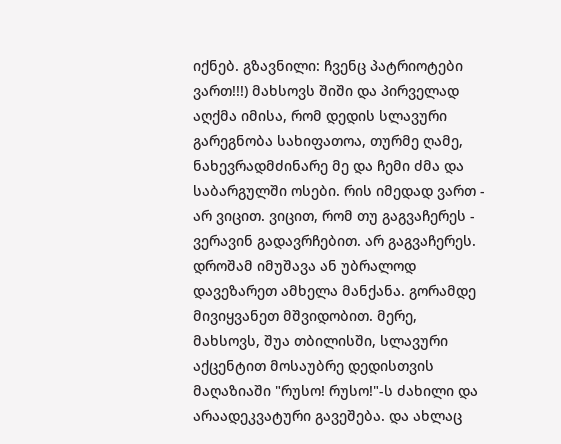იქნებ. გზავნილი: ჩვენც პატრიოტები ვართ!!!) მახსოვს შიში და პირველად აღქმა იმისა, რომ დედის სლავური გარეგნობა სახიფათოა, თურმე ღამე, ნახევრადმძინარე მე და ჩემი ძმა და საბარგულში ოსები. რის იმედად ვართ - არ ვიცით. ვიცით, რომ თუ გაგვაჩერეს - ვერავინ გადავრჩებით. არ გაგვაჩერეს. დროშამ იმუშავა ან უბრალოდ დავეზარეთ ამხელა მანქანა. გორამდე მივიყვანეთ მშვიდობით. მერე, მახსოვს, შუა თბილისში, სლავური აქცენტით მოსაუბრე დედისთვის მაღაზიაში "რუსო! რუსო!"-ს ძახილი და არაადეკვატური გავეშება. და ახლაც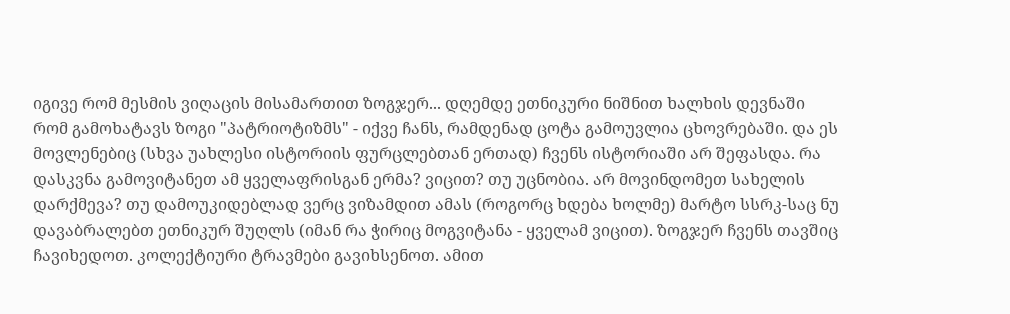იგივე რომ მესმის ვიღაცის მისამართით ზოგჯერ... დღემდე ეთნიკური ნიშნით ხალხის დევნაში რომ გამოხატავს ზოგი "პატრიოტიზმს" - იქვე ჩანს, რამდენად ცოტა გამოუვლია ცხოვრებაში. და ეს მოვლენებიც (სხვა უახლესი ისტორიის ფურცლებთან ერთად) ჩვენს ისტორიაში არ შეფასდა. რა დასკვნა გამოვიტანეთ ამ ყველაფრისგან ერმა? ვიცით? თუ უცნობია. არ მოვინდომეთ სახელის დარქმევა? თუ დამოუკიდებლად ვერც ვიზამდით ამას (როგორც ხდება ხოლმე) მარტო სსრკ-საც ნუ დავაბრალებთ ეთნიკურ შუღლს (იმან რა ჭირიც მოგვიტანა - ყველამ ვიცით). ზოგჯერ ჩვენს თავშიც ჩავიხედოთ. კოლექტიური ტრავმები გავიხსენოთ. ამით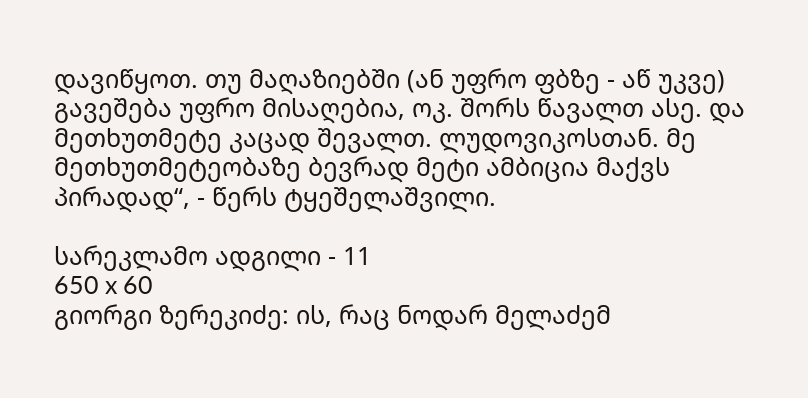დავიწყოთ. თუ მაღაზიებში (ან უფრო ფბზე - აწ უკვე) გავეშება უფრო მისაღებია, ოკ. შორს წავალთ ასე. და მეთხუთმეტე კაცად შევალთ. ლუდოვიკოსთან. მე მეთხუთმეტეობაზე ბევრად მეტი ამბიცია მაქვს პირადად“, - წერს ტყეშელაშვილი.

სარეკლამო ადგილი - 11
650 x 60
გიორგი ზერეკიძე: ის, რაც ნოდარ მელაძემ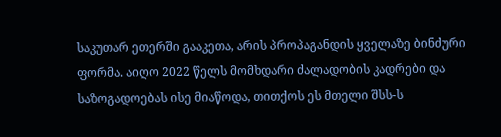საკუთარ ეთერში გააკეთა, არის პროპაგანდის ყველაზე ბინძური ფორმა. აიღო 2022 წელს მომხდარი ძალადობის კადრები და საზოგადოებას ისე მიაწოდა, თითქოს ეს მთელი შსს-ს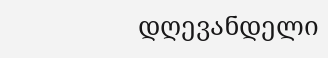დღევანდელი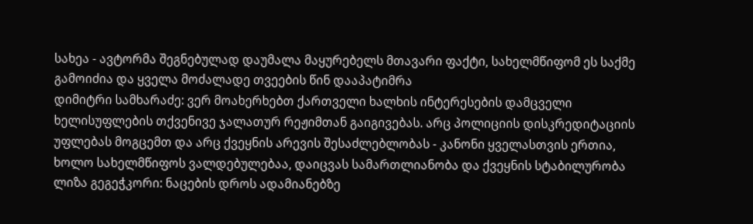სახეა - ავტორმა შეგნებულად დაუმალა მაყურებელს მთავარი ფაქტი, სახელმწიფომ ეს საქმე გამოიძია და ყველა მოძალადე თვეების წინ დააპატიმრა
დიმიტრი სამხარაძე: ვერ მოახერხებთ ქართველი ხალხის ინტერესების დამცველი ხელისუფლების თქვენივე ჯალათურ რეჟიმთან გაიგივებას. არც პოლიციის დისკრედიტაციის უფლებას მოგცემთ და არც ქვეყნის არევის შესაძლებლობას - კანონი ყველასთვის ერთია, ხოლო სახელმწიფოს ვალდებულებაა, დაიცვას სამართლიანობა და ქვეყნის სტაბილურობა
ლიზა გეგეჭკორი: ნაცების დროს ადამიანებზე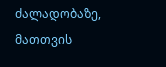ძალადობაზე, მათთვის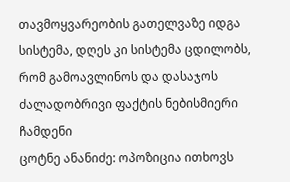თავმოყვარეობის გათელვაზე იდგა სისტემა, დღეს კი სისტემა ცდილობს, რომ გამოავლინოს და დასაჯოს ძალადობრივი ფაქტის ნებისმიერი ჩამდენი
ცოტნე ანანიძე: ოპოზიცია ითხოვს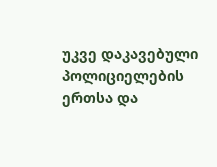უკვე დაკავებული პოლიციელების ერთსა და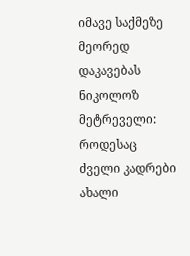იმავე საქმეზე მეორედ დაკავებას
ნიკოლოზ მეტრეველი: როდესაც ძველი კადრები ახალი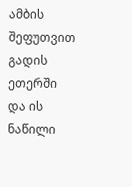ამბის შეფუთვით გადის ეთერში და ის ნაწილი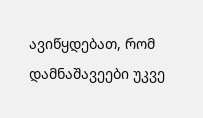ავიწყდებათ, რომ დამნაშავეები უკვე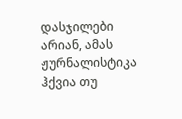დასჯილები არიან, ამას ჟურნალისტიკა ჰქვია თუ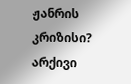ჟანრის კრიზისი?
არქივი